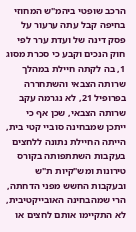הרכב שופטי ביהמ"ש המחוזי בחיפה קבל עתה ערעור על פסק דינה של ועדת ערר לפי חוק הנכים וקבע כי סכרת מסוג 1, בה לקתה חיילת במהלך שרותה הצבאי והשתחררה בפרופיל 21, לא נגרמה עקב שרותה הצבאי, שכן אף כי ייתכן שמבחינה סוביי קטי בית, הייתה החיילת נתונה ללחצים בעקבות השתתפותה בקורס טירונות ומש"קיות ת"ש ובעקבות החשש מפני הדחתה, הרי שמהבחינה האובייקטיבית, לא התקיימו אותם לחצים או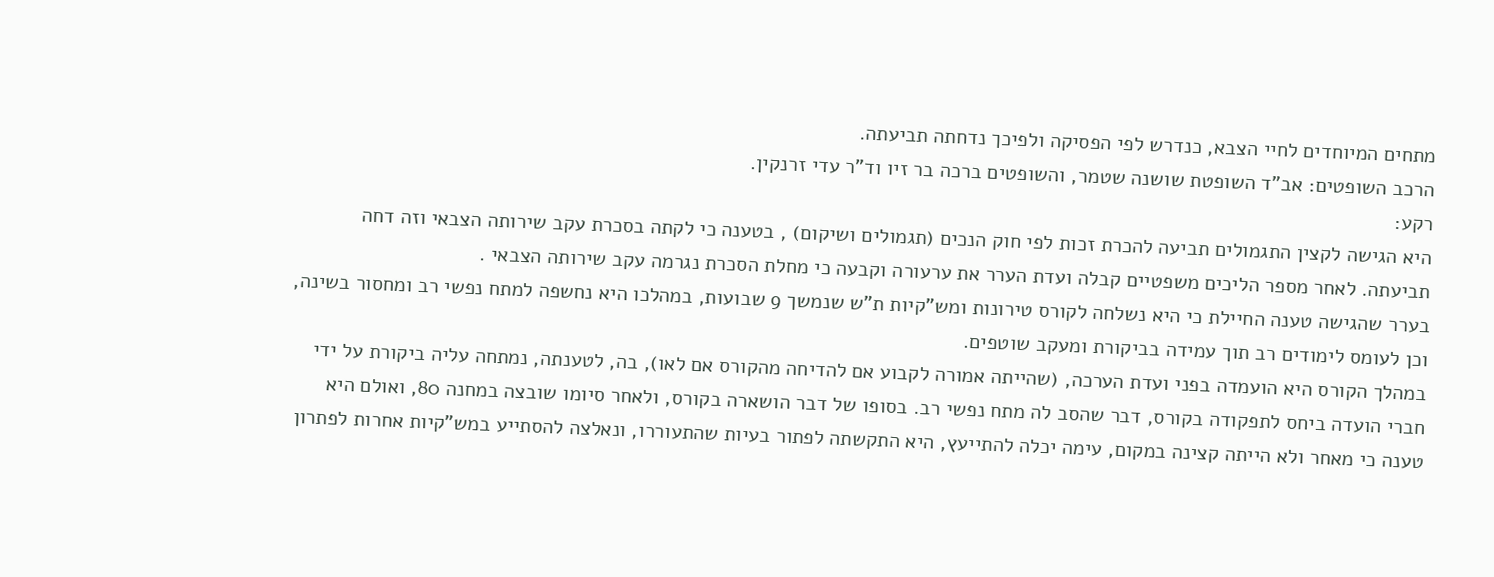מתחים המיוחדים לחיי הצבא, כנדרש לפי הפסיקה ולפיכך נדחתה תביעתה.
הרכב השופטים: אב"ד השופטת שושנה שטמר, והשופטים ברכה בר זיו וד"ר עדי זרנקין.
רקע:
היא הגישה לקצין התגמולים תביעה להכרת זכות לפי חוק הנכים (תגמולים ושיקום) , בטענה כי לקתה בסכרת עקב שירותה הצבאי וזה דחה תביעתה. לאחר מספר הליכים משפטיים קבלה ועדת הערר את ערעורה וקבעה כי מחלת הסכרת נגרמה עקב שירותה הצבאי .
בערר שהגישה טענה החיילת כי היא נשלחה לקורס טירונות ומש"קיות ת"ש שנמשך 9 שבועות, במהלכו היא נחשפה למתח נפשי רב ומחסור בשינה, וכן לעומס לימודים רב תוך עמידה בביקורת ומעקב שוטפים.
במהלך הקורס היא הועמדה בפני ועדת הערכה, (שהייתה אמורה לקבוע אם להדיחה מהקורס אם לאו), בה, לטענתה, נמתחה עליה ביקורת על ידי חברי הועדה ביחס לתפקודה בקורס, דבר שהסב לה מתח נפשי רב. בסופו של דבר הושארה בקורס, ולאחר סיומו שובצה במחנה 80, ואולם היא טענה כי מאחר ולא הייתה קצינה במקום, עימה יכלה להתייעץ, היא התקשתה לפתור בעיות שהתעוררו, ונאלצה להסתייע במש"קיות אחרות לפתרון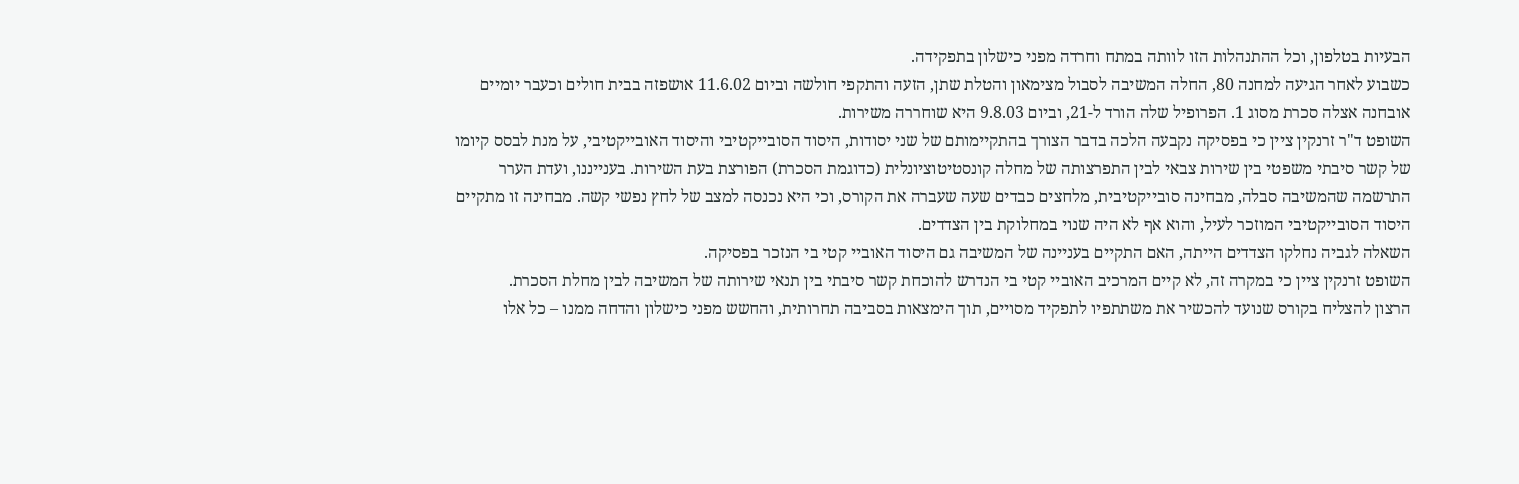הבעיות בטלפון, וכל ההתנהלות הזו לוותה במתח וחרדה מפני כישלון בתפקידה.
כשבוע לאחר הגיעה למחנה 80, החלה המשיבה לסבול מצימאון והטלת שתן, הזעה והתקפי חולשה וביום 11.6.02 אושפזה בבית חולים וכעבר יומיים אובחנה אצלה סכרת מסוג 1. הפרופיל שלה הורד ל-21, וביום 9.8.03 היא שוחררה משירות.
השופט ד"ר זרנקין ציין כי בפסיקה נקבעה הלכה בדבר הצורך בהתקיימותם של שני יסודות, היסוד הסובייקטיבי והיסוד האובייקטיבי, על מנת לבסס קיומו של קשר סיבתי משפטי בין שירות צבאי לבין התפרצותה של מחלה קונסטיטוציונלית (כדוגמת הסכרת) הפורצת בעת השירות. בענייננו, ועדת הערר התרשמה שהמשיבה סבלה, מבחינה סובייקטיבית, מלחצים כבדים שעה שעברה את הקורס, וכי היא נכנסה למצב של לחץ נפשי קשה. מבחינה זו מתקיים היסוד הסובייקטיבי המוזכר לעיל, והוא אף לא היה שנוי במחלוקת בין הצדדים.
השאלה לגביה נחלקו הצדדים הייתה, האם התקיים בעניינה של המשיבה גם היסוד האוביי קטי בי הנזכר בפסיקה.
השופט זרנקין ציין כי במקרה זה, לא קיים המרכיב האוביי קטי בי הנדרש להוכחת קשר סיבתי בין תנאי שירותה של המשיבה לבין מחלת הסכרת.
הרצון להצליח בקורס שנועד להכשיר את משתתפיו לתפקיד מסויים, תוך הימצאות בסביבה תחרותית, והחשש מפני כישלון והדחה ממנו – כל אלו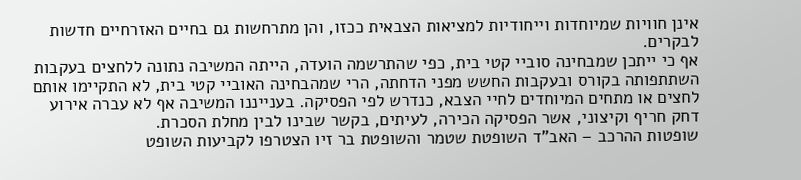אינן חוויות שמיוחדות וייחודיות למציאות הצבאית ככזו, והן מתרחשות גם בחיים האזרחיים חדשות לבקרים.
אף כי ייתכן שמבחינה סוביי קטי בית, כפי שהתרשמה הועדה, הייתה המשיבה נתונה ללחצים בעקבות השתתפותה בקורס ובעקבות החשש מפני הדחתה, הרי שמהבחינה האוביי קטי בית, לא התקיימו אותם לחצים או מתחים המיוחדים לחיי הצבא, כנדרש לפי הפסיקה. בענייננו המשיבה אף לא עברה אירוע דחק חריף וקיצוני, אשר הפסיקה הכירה, לעיתים, בקשר שבינו לבין מחלת הסכרת.
שופטות ההרכב – האב"ד השופטת שטמר והשופטת בר זיו הצטרפו לקביעות השופט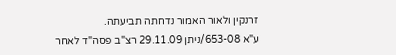זרנקין ולאור האמור נדחתה תביעתה.
ע"א 653-08/ניתן 29.11.09 רצ"ב פסה"ד לאחר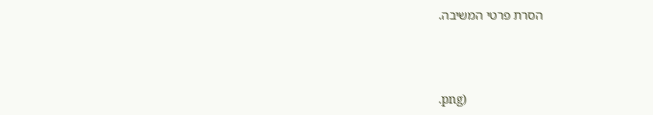הסרת פרטי המשיבה.



.png)